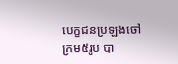បេក្ខជនប្រឡងចៅក្រម៥រូប បា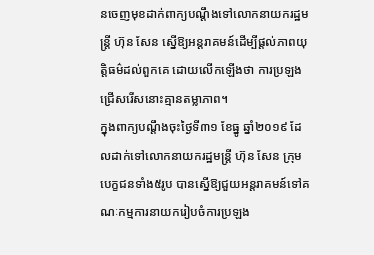នចេញមុខដាក់ពាក្យបណ្ដឹងទៅលោកនាយករដ្ឋមន្ត្រី ហ៊ុន សែន ស្នើឱ្យអន្តរាគមន៍ដើម្បីផ្ដល់ភាពយុត្តិធម៌ដល់ពួកគេ ដោយលើកឡើងថា ការប្រឡងជ្រើសរើសនោះគ្មានតម្លាភាព។
ក្នុងពាក្យបណ្ដឹងចុះថ្ងៃទី៣១ ខែធ្នូ ឆ្នាំ២០១៩ ដែលដាក់ទៅលោកនាយករដ្ឋមន្ត្រី ហ៊ុន សែន ក្រុមបេក្ខជនទាំង៥រូប បានស្នើឱ្យជួយអន្តរាគមន៍ទៅគណៈកម្មការនាយករៀបចំការប្រឡង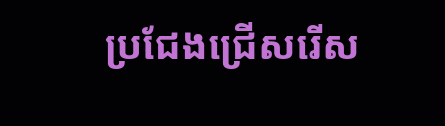ប្រជែងជ្រើសរើស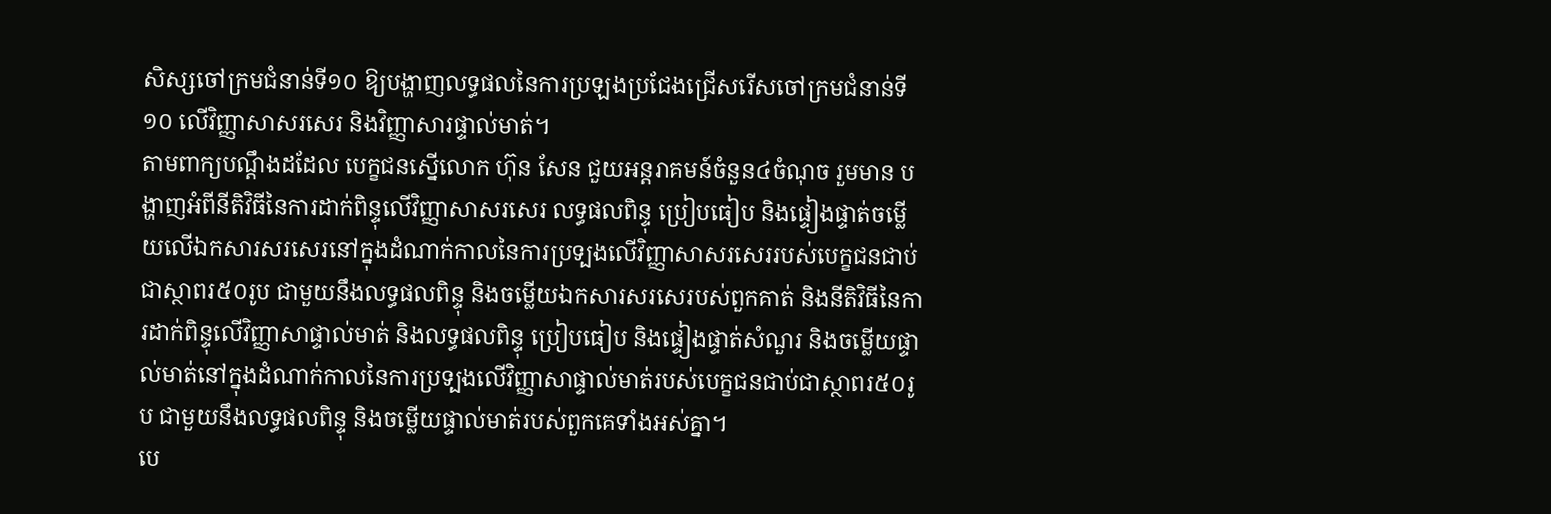សិស្សចៅក្រមជំនាន់ទី១០ ឱ្យបង្ហាញលទ្ធផលនៃការប្រឡងប្រជែងជ្រើសរើសចៅក្រមជំនាន់ទី១០ លើវិញ្ញាសាសរសេរ និងវិញ្ញាសារផ្ទាល់មាត់។
តាមពាក្យបណ្ដឹងដដែល បេក្ខជនស្នើលោក ហ៊ុន សែន ជួយអន្តរាគមន៍ចំនួន៤ចំណុច រួមមាន បង្ហាញអំពីនីតិវិធីនៃការដាក់ពិន្ទុលើវិញ្ញាសាសរសេរ លទ្ធផលពិន្ទុ ប្រៀបធៀប និងផ្ទៀងផ្ទាត់ចម្លើយលើឯកសារសរសេរនៅក្នុងដំណាក់កាលនៃការប្រទ្បងលើវិញ្ញាសាសរសេររបស់បេក្ខជនជាប់ជាស្ថាពរ៥០រូប ជាមួយនឹងលទ្ធផលពិន្ទុ និងចម្លើយឯកសារសរសេរបស់ពួកគាត់ និងនីតិវិធីនៃការដាក់ពិន្ទុលើវិញ្ញាសាផ្ទាល់មាត់ និងលទ្ធផលពិន្ទុ ប្រៀបធៀប និងផ្ទៀងផ្ទាត់សំណួរ និងចម្លើយផ្ទាល់មាត់នៅក្នុងដំណាក់កាលនៃការប្រទ្បងលើវិញ្ញាសាផ្ទាល់មាត់របស់បេក្ខជនជាប់ជាស្ថាពរ៥០រូប ជាមួយនឹងលទ្ធផលពិន្ទុ និងចម្លើយផ្ទាល់មាត់របស់ពួកគេទាំងអស់គ្នា។
បេ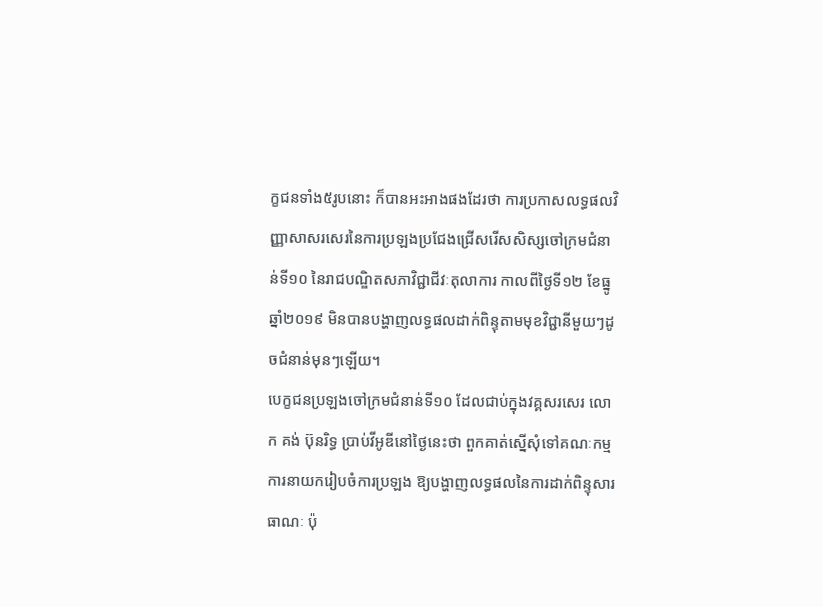ក្ខជនទាំង៥រូបនោះ ក៏បានអះអាងផងដែរថា ការប្រកាសលទ្ធផលវិញ្ញាសាសរសេរនៃការប្រឡងប្រជែងជ្រើសរើសសិស្សចៅក្រមជំនាន់ទី១០ នៃរាជបណ្ឌិតសភាវិជ្ជាជីវៈតុលាការ កាលពីថ្ងៃទី១២ ខែធ្នូ ឆ្នាំ២០១៩ មិនបានបង្ហាញលទ្ធផលដាក់ពិន្ទុតាមមុខវិជ្ជានីមួយៗដូចជំនាន់មុនៗឡើយ។
បេក្ខជនប្រឡងចៅក្រមជំនាន់ទី១០ ដែលជាប់ក្នុងវគ្គសរសេរ លោក គង់ ប៊ុនរិទ្ធ ប្រាប់វីអូឌីនៅថ្ងៃនេះថា ពួកគាត់ស្នើសុំទៅគណៈកម្មការនាយករៀបចំការប្រឡង ឱ្យបង្ហាញលទ្ធផលនៃការដាក់ពិន្ទុសារធាណៈ ប៉ុ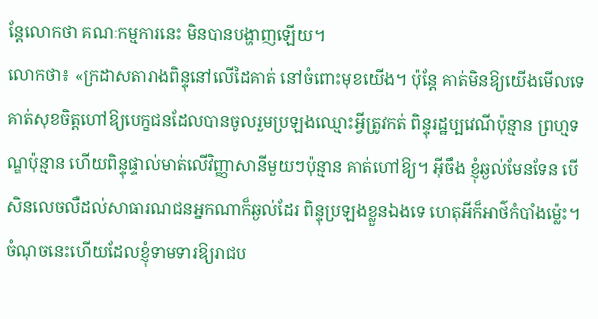ន្តែលោកថា គណៈកម្មការនេះ មិនបានបង្ហាញឡើយ។
លោកថា៖ «ក្រដាសតារាងពិន្ទុនៅលើដៃគាត់ នៅចំពោះមុខយើង។ ប៉ុន្តែ គាត់មិនឱ្យយើងមើលទេ គាត់សុខចិត្តហៅឱ្យបេក្ខជនដែលបានចូលរួមប្រឡងឈ្មោះអ្វីត្រូវកត់ ពិន្ទុរដ្ឋប្បវេណីប៉ុន្មាន ព្រហ្មទណ្ឌប៉ុន្មាន ហើយពិន្ទុផ្ទាល់មាត់លើវិញ្ញាសានីមួយៗប៉ុន្មាន គាត់ហៅឱ្យ។ អ៊ីចឹង ខ្ញុំឆ្ងល់មែនទែន បើសិនលេចលឺដល់សាធារណជនអ្នកណាក៏ឆ្ងល់ដែរ ពិន្ទុប្រឡងខ្លួនឯងទេ ហេតុអីក៏អាថ៌កំបាំងម៉្លេះ។ ចំណុចនេះហើយដែលខ្ញុំទាមទារឱ្យរាជប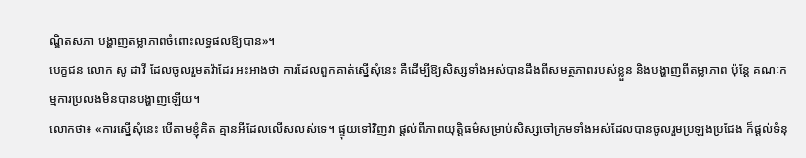ណ្ឌិតសភា បង្ហាញតម្លាភាពចំពោះលទ្ធផលឱ្យបាន»។
បេក្ខជន លោក សូ ដាវី ដែលចូលរួមតវ៉ាដែរ អះអាងថា ការដែលពួកគាត់ស្នើសុំនេះ គឺដើម្បីឱ្យសិស្សទាំងអស់បានដឹងពីសមត្ថភាពរបស់ខ្លួន និងបង្ហាញពីតម្លាភាព ប៉ុន្តែ គណៈកម្មការប្រលងមិនបានបង្ហាញឡើយ។
លោកថា៖ «ការស្នើសុំនេះ បើតាមខ្ញុំគិត គ្មានអីដែលលើសលស់ទេ។ ផ្ទុយទៅវិញវា ផ្ដល់ពីភាពយុត្តិធម៌សម្រាប់សិស្សចៅក្រមទាំងអស់ដែលបានចូលរួមប្រឡងប្រជែង ក៏ផ្ដល់ទំនុ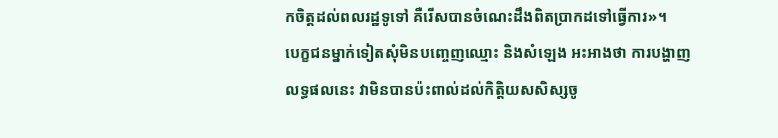កចិត្តដល់ពលរដ្ឋទូទៅ គឺរើសបានចំណេះដឹងពិតប្រាកដទៅធ្វើការ»។
បេក្ខជនម្នាក់ទៀតសុំមិនបញ្ចេញឈ្មោះ និងសំឡេង អះអាងថា ការបង្ហាញលទ្ធផលនេះ វាមិនបានប៉ះពាល់ដល់កិត្តិយសសិស្សចូ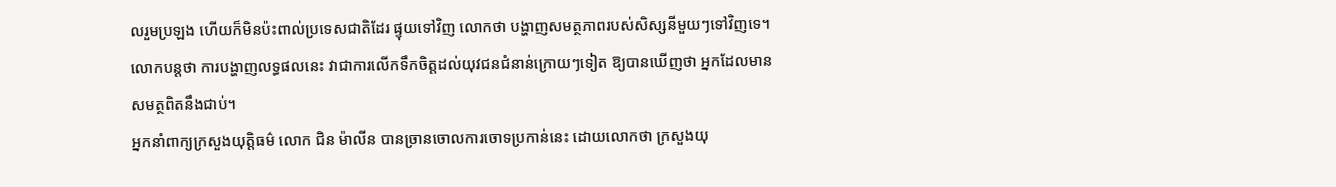លរួមប្រឡង ហើយក៏មិនប៉ះពាល់ប្រទេសជាតិដែរ ផ្ទុយទៅវិញ លោកថា បង្ហាញសមត្ថភាពរបស់សិស្សនីមួយៗទៅវិញទេ។
លោកបន្តថា ការបង្ហាញលទ្ធផលនេះ វាជាការលើកទឹកចិត្តដល់យុវជនជំនាន់ក្រោយៗទៀត ឱ្យបានឃើញថា អ្នកដែលមានសមត្ថពិតនឹងជាប់។
អ្នកនាំពាក្យក្រសួងយុត្តិធម៌ លោក ជិន ម៉ាលីន បានច្រានចោលការចោទប្រកាន់នេះ ដោយលោកថា ក្រសួងយុ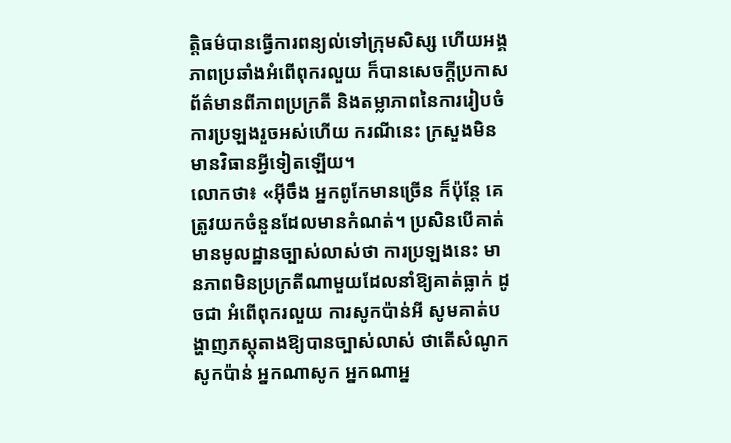ត្តិធម៌បានធ្វើការពន្យល់ទៅក្រុមសិស្ស ហើយអង្គភាពប្រឆាំងអំពើពុករលួយ ក៏បានសេចក្ដីប្រកាសព័ត៌មានពីភាពប្រក្រតី និងតម្លាភាពនៃការរៀបចំការប្រឡងរួចអស់ហើយ ករណីនេះ ក្រសួងមិនមានវិធានអ្វីទៀតឡើយ។
លោកថា៖ «អ៊ីចឹង អ្នកពូកែមានច្រើន ក៏ប៉ុន្តែ គេត្រូវយកចំនួនដែលមានកំណត់។ ប្រសិនបើគាត់មានមូលដ្ឋានច្បាស់លាស់ថា ការប្រឡងនេះ មានភាពមិនប្រក្រតីណាមួយដែលនាំឱ្យគាត់ធ្លាក់ ដូចជា អំពើពុករលួយ ការសូកប៉ាន់អី សូមគាត់បង្ហាញភស្ដុតាងឱ្យបានច្បាស់លាស់ ថាតើសំណូកសូកប៉ាន់ អ្នកណាសូក អ្នកណាអ្ន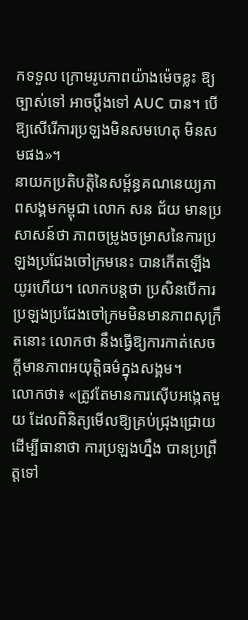កទទួល ក្រោមរូបភាពយ៉ាងម៉េចខ្លះ ឱ្យច្បាស់ទៅ អាចប្ដឹងទៅ AUC បាន។ បើឱ្យសើរើការប្រឡងមិនសមហេតុ មិនសមផង»។
នាយកប្រតិបត្តិនៃសម្ព័ន្ធគណនេយ្យភាពសង្គមកម្ពុជា លោក សន ជ័យ មានប្រសាសន៍ថា ភាពចម្រូងចម្រាសនៃការប្រឡងប្រជែងចៅក្រមនេះ បានកើតឡើងយូរហើយ។ លោកបន្តថា ប្រសិនបើការប្រឡងប្រជែងចៅក្រមមិនមានភាពសុក្រឹតនោះ លោកថា នឹងធ្វើឱ្យការកាត់សេចក្ដីមានភាពអយុត្តិធម៌ក្នុងសង្គម។
លោកថា៖ «ត្រូវតែមានការស៊ើបអង្កេតមួយ ដែលពិនិត្យមើលឱ្យគ្រប់ជ្រុងជ្រោយ ដើម្បីធានាថា ការប្រឡងហ្នឹង បានប្រព្រឹត្តទៅ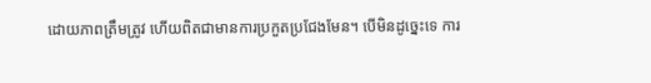ដោយភាពត្រឹមត្រូវ ហើយពិតជាមានការប្រកួតប្រជែងមែន។ បើមិនដូច្នេះទេ ការ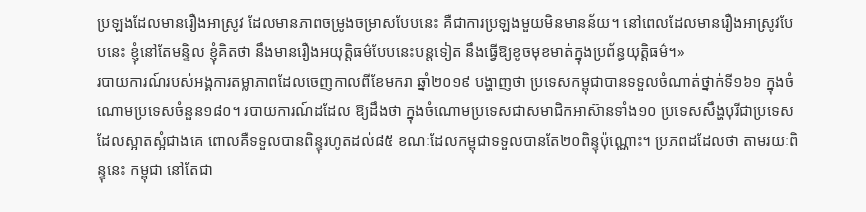ប្រឡងដែលមានរឿងអាស្រូវ ដែលមានភាពចម្រូងចម្រាសបែបនេះ គឺជាការប្រឡងមួយមិនមានន័យ។ នៅពេលដែលមានរឿងអាស្រូវបែបនេះ ខ្ញុំនៅតែមន្ទិល ខ្ញុំគិតថា នឹងមានរឿងអយុត្តិធម៌បែបនេះបន្តទៀត នឹងធ្វើឱ្យខូចមុខមាត់ក្នុងប្រព័ន្ធយុត្តិធម៌។»
របាយការណ៍របស់អង្គការតម្លាភាពដែលចេញកាលពីខែមករា ឆ្នាំ២០១៩ បង្ហាញថា ប្រទេសកម្ពុជាបានទទួលចំណាត់ថ្នាក់ទី១៦១ ក្នុងចំណោមប្រទេសចំនួន១៨០។ របាយការណ៍ដដែល ឱ្យដឹងថា ក្នុងចំណោមប្រទេសជាសមាជិកអាស៊ានទាំង១០ ប្រទេសសឹង្ហបុរីជាប្រទេសដែលស្អាតស្អំជាងគេ ពោលគឺទទួលបានពិន្ទុរហូតដល់៨៥ ខណៈដែលកម្ពុជាទទួលបានតែ២០ពិន្ទុប៉ុណ្ណោះ។ ប្រភពដដែលថា តាមរយៈពិន្ទុនេះ កម្ពុជា នៅតែជា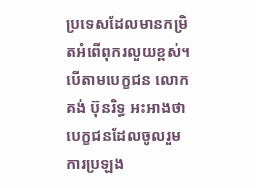ប្រទេសដែលមានកម្រិតអំពើពុករលួយខ្ពស់។
បើតាមបេក្ខជន លោក គង់ ប៊ុនរិទ្ធ អះអាងថា បេក្ខជនដែលចូលរួមការប្រឡង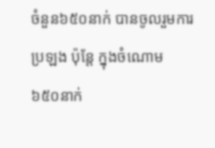ចំនួន៦៥០នាក់ បានចូលរួមការប្រឡង ប៉ុន្តែ ក្នុងចំណោម ៦៥០នាក់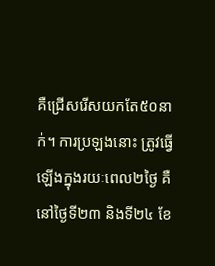គឺជ្រើសរើសយកតែ៥០នាក់។ ការប្រឡងនោះ ត្រូវធ្វើឡើងក្នុងរយៈពេល២ថ្ងៃ គឺនៅថ្ងៃទី២៣ និងទី២៤ ខែ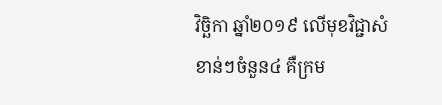វិច្ឆិកា ឆ្នាំ២០១៩ លើមុខវិជ្ជាសំខាន់ៗចំនួន៤ គឺក្រម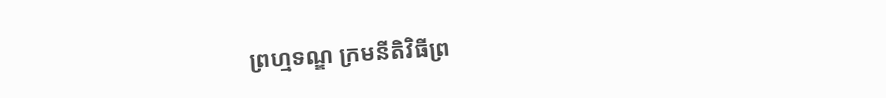ព្រហ្មទណ្ឌ ក្រមនីតិវិធីព្រ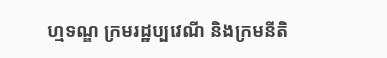ហ្មទណ្ឌ ក្រមរដ្ឋប្បវេណី និងក្រមនីតិ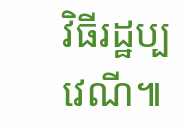វិធីរដ្ឋប្បវេណី៕